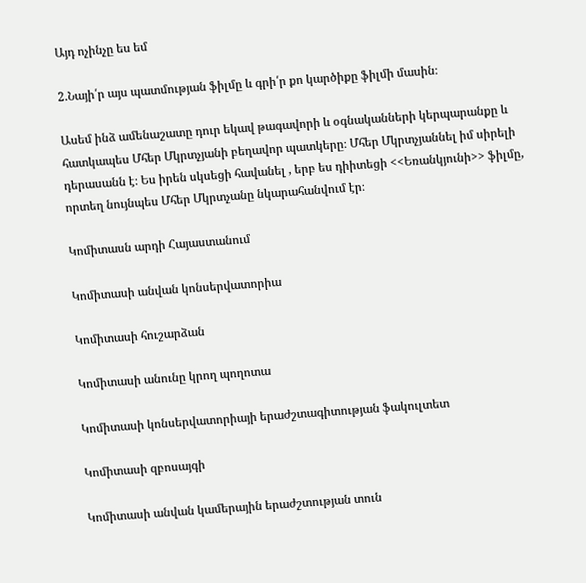Այդ ոչինչը ես եմ

2.Նայի՛ր այս պատմության ֆիլմը և գրի՛ր քո կարծիքը ֆիլմի մասին։

Ասեմ ինձ ամենաշատը դուր եկավ թագավորի և օգնականների կերպարանքը և հատկապես Մհեր Մկրտչյանի բեղավոր պատկերը։ Մհեր Մկրտչյաննել իմ սիրելի դերասանն է։ Ես իրեն սկսեցի հավանել , երբ ես դիիտեցի <<Եռանկյունի>> ֆիլմը, որտեղ նույնպես Մհեր Մկրտչանը նկարահանվում էր։

Կոմիտասն արդի Հայաստանում

Կոմիտասի անվան կոնսերվատորիա

Կոմիտասի հուշարձան

Կոմիտասի անունը կրող պողոտա

Կոմիտասի կոնսերվատորիայի երաժշտագիտության ֆակուլտետ

Կոմիտասի զբոսայգի

Կոմիտասի անվան կամերային երաժշտության տուն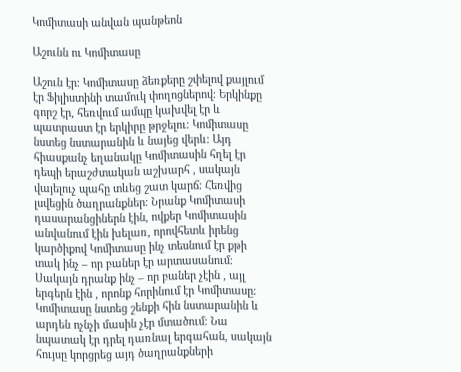Կոմիտասի անվան պանթեոն

Աշունն ու Կոմիտասը

Աշուն էր։ Կոմիտասը ձեռքերը շփելով քայլում էր Ֆիլիստինի տամուկ փողոցներով։ Երկինքը գորշ էր, հեռվում ամպը կախվել էր և պատրաստ էր երկիրը թրջելու։ Կոմիտասը նստեց նստարանին և նայեց վերև։ Այդ հիասքանչ եղանակը Կոմիտասին հղել էր դեպի երաշժտական աշխարհ , սակայն վայելուչ պահը տևեց շատ կարճ։ Հեռվից լսվեցին ծաղրանքներ։ Նրանք Կոմիտասի դասարանցիներն էին, ովքեր Կոմիտասին անվանում էին խելառ, որովհետև իրենց կարծիքով Կոմիտասը ինչ տեսնում էր քթի տակ ինչ – որ բաներ էր արտասանում։ Սակայն դրանք ինչ – որ բաներ չէին , այլ երգերն էին , որոնք հորինում էր Կոմիտասը։ Կոմիտասը նստեց շենքի հին նստարանին և արդեն ոչնչի մասին չէր մտածում։ Նա նպատակ էր դրել դառնալ երգահան, սակայն հույսը կորցրեց այդ ծաղրանքների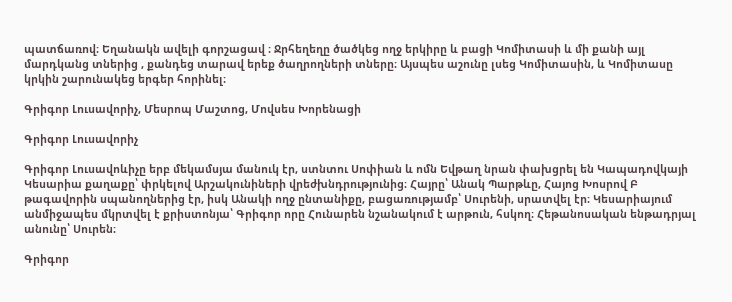պատճառով։ Եղանակն ավելի գորշացավ ։ Ջրհեղեղը ծածկեց ողջ երկիրը և բացի Կոմիտասի և մի քանի այլ մարդկանց տներից , քանդեց տարավ երեք ծաղրողների տները։ Այսպես աշունը լսեց Կոմիտասին, և Կոմիտասը կրկին շարունակեց երգեր հորինել։

Գրիգոր Լուսավորիչ, Մեսրոպ Մաշտոց, Մովսես Խորենացի

Գրիգոր Լուսավորիչ

Գրիգոր Լուսավոևիչը երբ մեկամսյա մանուկ էր, ստնտու Սոփիան և ոմն Եվթաղ նրան փախցրել են Կապադովկայի Կեսարիա քաղաքը՝ փրկելով Արշակունիների վրեժխնդրությունից։ Հայրը՝ Անակ Պարթևը, Հայոց Խոսրով Բ թագավորին սպանողներից էր, իսկ Անակի ողջ ընտանիքը, բացառությամբ՝ Սուրենի, սրատվել էր։ Կեսարիայում անմիջապես մկրտվել է քրիստոնյա՝ Գրիգոր որը Հունարեն նշանակում է արթուն, հսկող։ Հեթանոսական ենթադրյալ անունը՝ Սուրեն։

Գրիգոր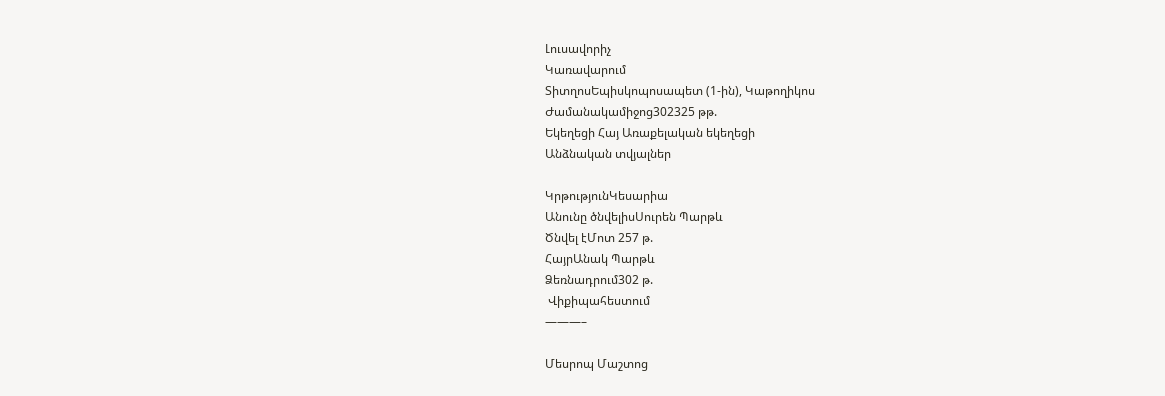Լուսավորիչ
Կառավարում
ՏիտղոսԵպիսկոպոսապետ (1-ին), Կաթողիկոս
Ժամանակամիջոց302325 թթ.
Եկեղեցի Հայ Առաքելական եկեղեցի
Անձնական տվյալներ

ԿրթությունԿեսարիա
Անունը ծնվելիսՍուրեն Պարթև
Ծնվել էՄոտ 257 թ.
ՀայրԱնակ Պարթև
Ձեռնադրում302 թ.
 Վիքիպահեստում
———–

Մեսրոպ Մաշտոց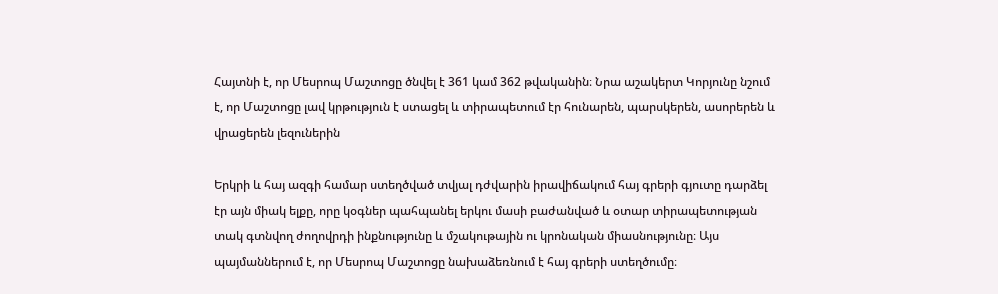Հայտնի է, որ Մեսրոպ Մաշտոցը ծնվել է 361 կամ 362 թվականին։ Նրա աշակերտ Կորյունը նշում է, որ Մաշտոցը լավ կրթություն է ստացել և տիրապետում էր հունարեն, պարսկերեն, ասորերեն և վրացերեն լեզուներին

Երկրի և հայ ազգի համար ստեղծված տվյալ դժվարին իրավիճակում հայ գրերի գյուտը դարձել էր այն միակ ելքը, որը կօգներ պահպանել երկու մասի բաժանված և օտար տիրապետության տակ գտնվող ժողովրդի ինքնությունը և մշակութային ու կրոնական միասնությունը։ Այս պայմաններում է, որ Մեսրոպ Մաշտոցը նախաձեռնում է հայ գրերի ստեղծումը։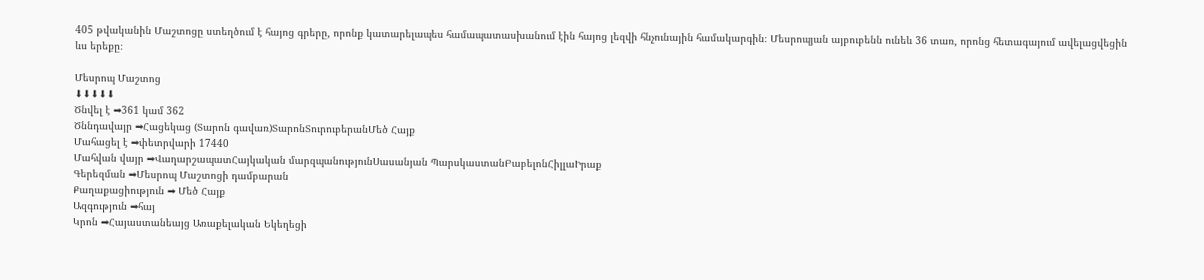405 թվականին Մաշտոցը ստեղծում է հայոց գրերը, որոնք կատարելապես համապատասխանում էին հայոց լեզվի հնչունային համակարգին։ Մեսրոպյան այբուբենն ունեև 36 տառ, որոնց հետագայում ավելացվեցին ևս երեքը։

Մեսրոպ Մաշտոց
⬇⬇⬇⬇⬇
Ծնվել է ➡361 կամ 362
Ծննդավայր ➡Հացեկաց (Տարոն գավառ)ՏարոնՏուրուբերանՄեծ Հայք
Մահացել է ➡փետրվարի 17440
Մահվան վայր ➡ՎաղարշապատՀայկական մարզպանությունՍասանյան ՊարսկաստանԲաբելոնՀիլլաԻրաք
Գերեզման ➡Մեսրոպ Մաշտոցի դամբարան
Քաղաքացիություն ➡ Մեծ Հայք
Ազգություն ➡հայ
Կրոն ➡Հայաստանեայց Առաքելական Եկեղեցի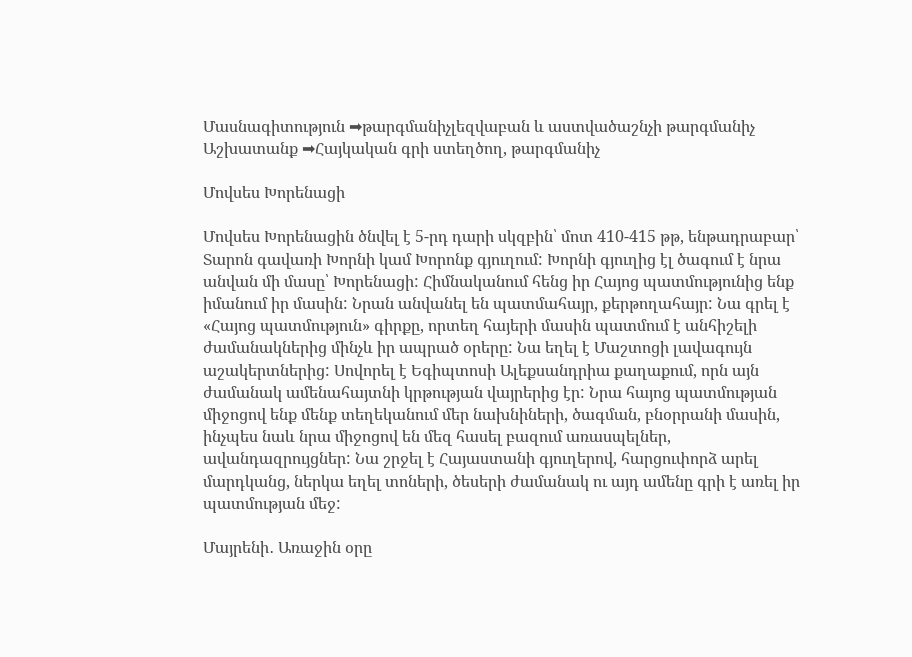Մասնագիտություն ➡թարգմանիչլեզվաբան և աստվածաշնչի թարգմանիչ
Աշխատանք ➡Հայկական գրի ստեղծող, թարգմանիչ

Մովսես Խորենացի

Մովսես Խորենացին ծնվել է 5-րդ դարի սկզբին՝ մոտ 410-415 թթ, ենթադրաբար՝ Տարոն գավառի Խորնի կամ Խորոնք գյուղում: Խորնի գյուղից էլ ծագում է նրա  անվան մի մասը՝ Խորենացի: Հիմնականում հենց իր Հայոց պատմությունից ենք իմանում իր մասին: Նրան անվանել են պատմահայր, քերթողահայր: Նա գրել է «Հայոց պատմություն» գիրքը, որտեղ հայերի մասին պատմում է անհիշելի ժամանակներից մինչև իր ապրած օրերը: Նա եղել է Մաշտոցի լավագույն աշակերտներից: Սովորել է Եգիպտոսի Ալեքսանդրիա քաղաքում, որն այն ժամանակ ամենահայտնի կրթության վայրերից էր: Նրա հայոց պատմության միջոցով ենք մենք տեղեկանում մեր նախնիների, ծագման, բնօրրանի մասին, ինչպես նաև նրա միջոցով են մեզ հասել բազում առասպելներ, ավանդազրույցներ: Նա շրջել է Հայաստանի գյուղերով, հարցուփորձ արել մարդկանց, ներկա եղել տոների, ծեսերի ժամանակ ու այդ ամենը գրի է առել իր պատմության մեջ:

Մայրենի․ Առաջին օրը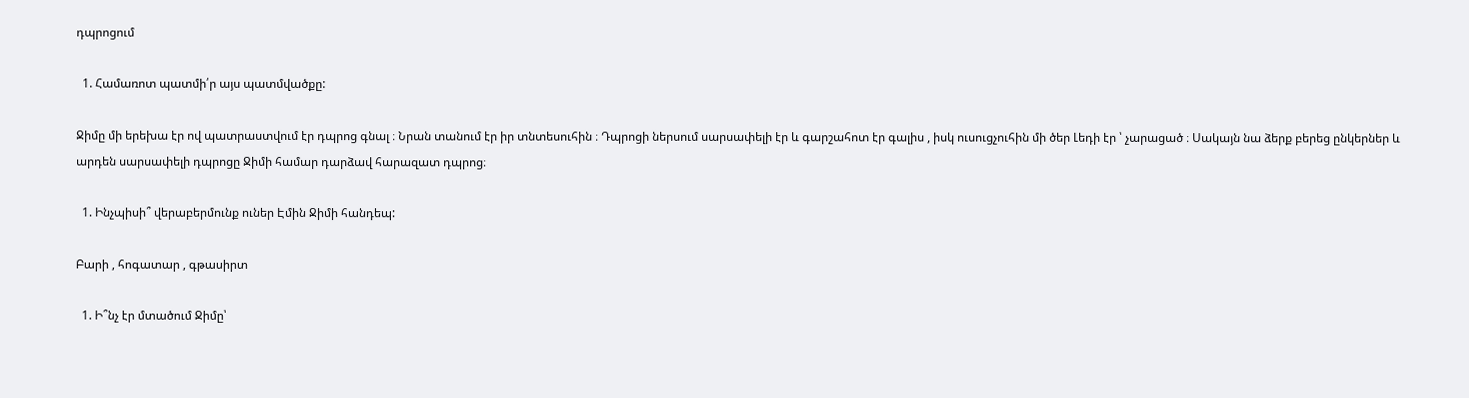դպրոցում

  1. Համառոտ պատմի՛ր այս պատմվածքը:

Ջիմը մի երեխա էր ով պատրաստվում էր դպրոց գնալ ։ Նրան տանում էր իր տնտեսուհին ։ Դպրոցի ներսում սարսափելի էր և գարշահոտ էր գալիս , իսկ ուսուցչուհին մի ծեր Լեդի էր ՝ չարացած ։ Սակայն նա ձերք բերեց ընկերներ և արդեն սարսափելի դպրոցը Ջիմի համար դարձավ հարազատ դպրոց։

  1. Ինչպիսի՞ վերաբերմունք ուներ Էմին Ջիմի հանդեպ:

Բարի , հոգատար , գթասիրտ

  1. Ի՞նչ էր մտածում Ջիմը՝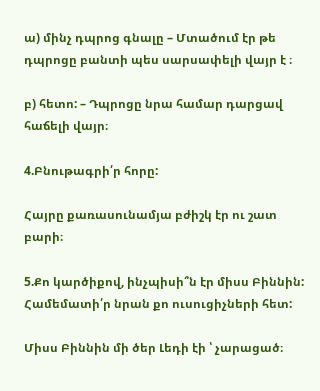ա) մինչ դպրոց գնալը – Մտածում էր թե դպրոցը բանտի պես սարսափելի վայր է ։

բ) հետո: – Դպրոցը նրա համար դարցավ հաճելի վայր։

4.Բնութագրի՛ր հորը:

Հայրը քառասունամյա բժիշկ էր ու շատ բարի։

5.Քո կարծիքով, ինչպիսի՞ն էր միսս Բիննին: Համեմատի՛ր նրան քո ուսուցիչների հետ:

Միսս Բիննին մի ծեր Լեդի էի ՝ չարացած։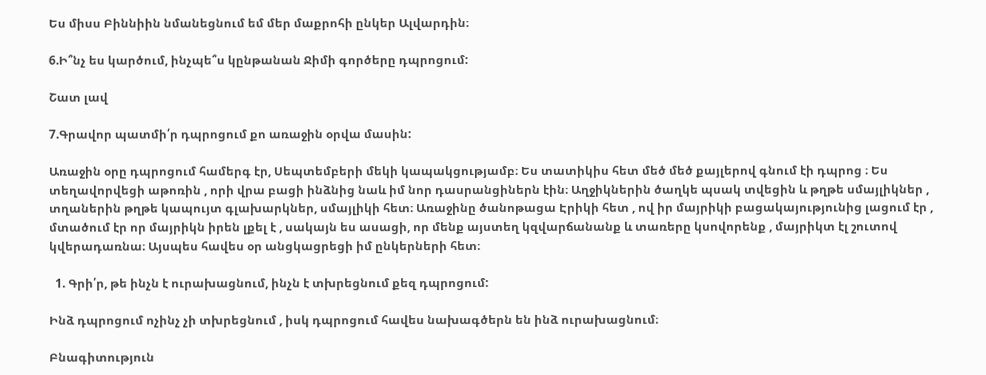Ես միսս Բիննիին նմանեցնում եմ մեր մաքրոհի ընկեր Ալվարդին։

6.Ի՞նչ ես կարծում, ինչպե՞ս կընթանան Ջիմի գործերը դպրոցում:

Շատ լավ

7.Գրավոր պատմի՛ր դպրոցում քո առաջին օրվա մասին:

Առաջին օրը դպրոցում համերգ էր, Սեպտեմբերի մեկի կապակցությամբ։ Ես տատիկիս հետ մեծ մեծ քայլերով գնում էի դպրոց ։ Ես տեղավորվեցի աթոռին , որի վրա բացի ինձնից նաև իմ նոր դասրանցիներն էին։ Աղջիկներին ծաղկե պսակ տվեցին և թղթե սմայլիկներ , տղաներին թղթե կապույտ գլախարկներ, սմայլիկի հետ։ Առաջինը ծանոթացա Էրիկի հետ , ով իր մայրիկի բացակայությունից լացում էր , մտածում էր որ մայրիկն իրեն լքել է , սակայն ես ասացի, որ մենք այստեղ կզվարճանանք և տառերը կսովորենք , մայրիկտ էլ շուտով կվերադառնա։ Այսպես հավես օր անցկացրեցի իմ ընկերների հետ։

  1. Գրի՛ր, թե ինչն է ուրախացնում, ինչն է տխրեցնում քեզ դպրոցում:

Ինձ դպրոցում ոչինչ չի տխրեցնում , իսկ դպրոցում հավես նախագծերն են ինձ ուրախացնում։

Բնագիտություն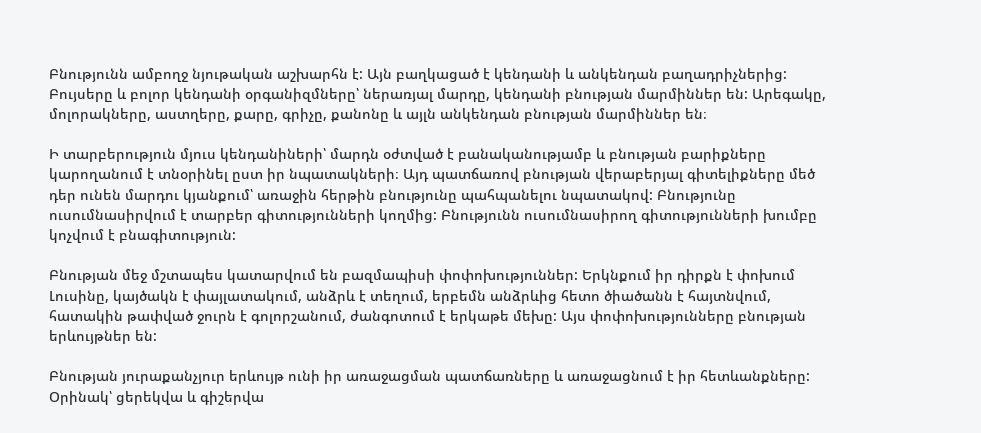Բնությունն ամբողջ նյութական աշխարհն է: Այն բաղկացած է կենդանի և անկենդան բաղադրիչներից: Բույսերը և բոլոր կենդանի օրգանիզմները՝ ներառյալ մարդը, կենդանի բնության մարմիններ են: Արեգակը, մոլորակները, աստղերը, քարը, գրիչը, քանոնը և այլն անկենդան բնության մարմիններ են։

Ի տարբերություն մյուս կենդանիների՝ մարդն օժտված է բանականությամբ և բնության բարիքները կարողանում է տնօրինել ըստ իր նպատակների։ Այդ պատճառով բնության վերաբերյալ գիտելիքները մեծ դեր ունեն մարդու կյանքում՝ առաջին հերթին բնությունը պահպանելու նպատակով: Բնությունը ուսումնասիրվում է տարբեր գիտությունների կողմից: Բնությունն ուսումնասիրող գիտությունների խումբը կոչվում է բնագիտություն:

Բնության մեջ մշտապես կատարվում են բազմապիսի փոփոխություններ: Երկնքում իր դիրքն է փոխում Լուսինը, կայծակն է փայլատակում, անձրև է տեղում, երբեմն անձրևից հետո ծիածանն է հայտնվում, հատակին թափված ջուրն է գոլորշանում, ժանգոտում է երկաթե մեխը: Այս փոփոխությունները բնության երևույթներ են:

Բնության յուրաքանչյուր երևույթ ունի իր առաջացման պատճառները և առաջացնում է իր հետևանքները: Օրինակ՝ ցերեկվա և գիշերվա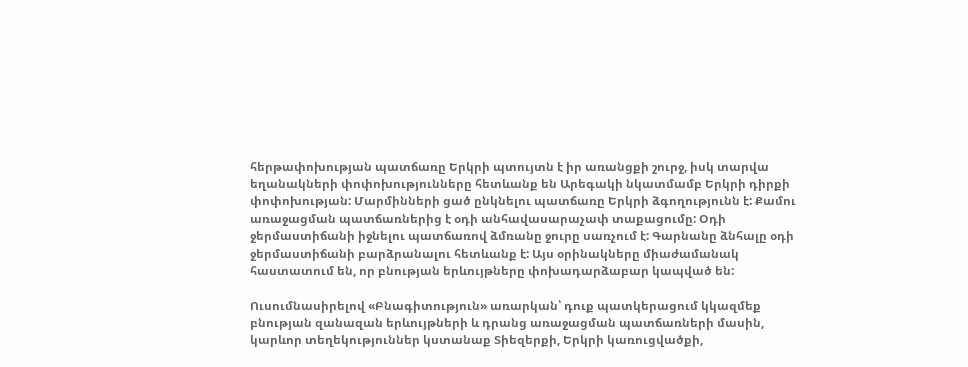հերթափոխության պատճառը Երկրի պտույտն է իր առանցքի շուրջ, իսկ տարվա եղանակների փոփոխությունները հետևանք են Արեգակի նկատմամբ Երկրի դիրքի փոփոխության: Մարմինների ցած ընկնելու պատճառը Երկրի ձգողությունն է: Քամու առաջացման պատճառներից է օդի անհավասարաչափ տաքացումը: Օդի ջերմաստիճանի իջնելու պատճառով ձմռանը ջուրը սառչում է: Գարնանը ձնհալը օդի ջերմաստիճանի բարձրանալու հետևանք է: Այս օրինակները միաժամանակ հաստատում են, որ բնության երևույթները փոխադարձաբար կապված են:

Ուսումնասիրելով «Բնագիտություն» առարկան՝ դուք պատկերացում կկազմեք բնության զանազան երևույթների և դրանց առաջացման պատճառների մասին, կարևոր տեղեկություններ կստանաք Տիեզերքի, Երկրի կառուցվածքի,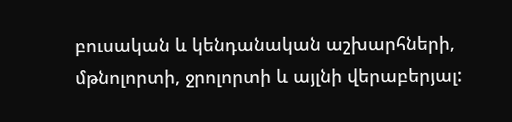բուսական և կենդանական աշխարհների, մթնոլորտի, ջրոլորտի և այլնի վերաբերյալ: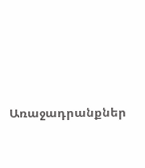Առաջադրանքներ